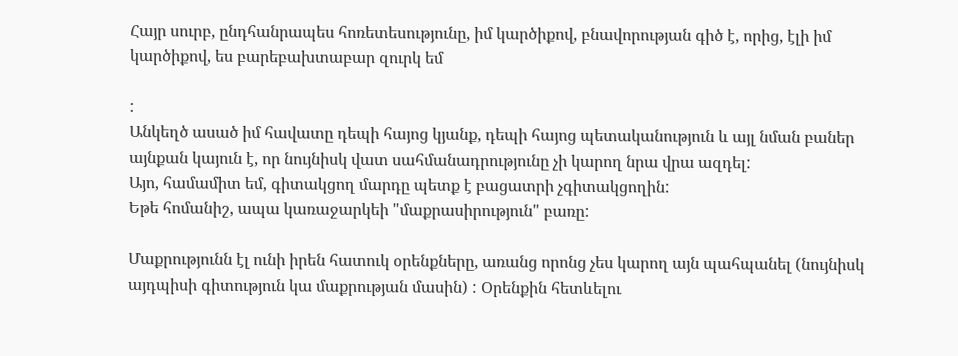Հայր սուրբ, ընդհանրապես հոռետեսությունը, իմ կարծիքով, բնավորության գիծ է, որից, էլի իմ կարծիքով, ես բարեբախտաբար զուրկ եմ

:
Անկեղծ ասած իմ հավատը դեպի հայոց կյանք, դեպի հայոց պետականություն և այլ նման բաներ այնքան կայուն է, որ նույնիսկ վատ սահմանադրությունը չի կարող նրա վրա ազդել:
Այո, համամիտ եմ, գիտակցող մարդը պետք է բացատրի չգիտակցողին:
Եթե հոմանիշ, ապա կառաջարկեի "մաքրասիրություն" բառը:

Մաքրությունն էլ ունի իրեն հատուկ օրենքները, առանց որոնց չես կարող այն պահպանել (նույնիսկ այդպիսի գիտություն կա մաքրության մասին) : Օրենքին հետևելու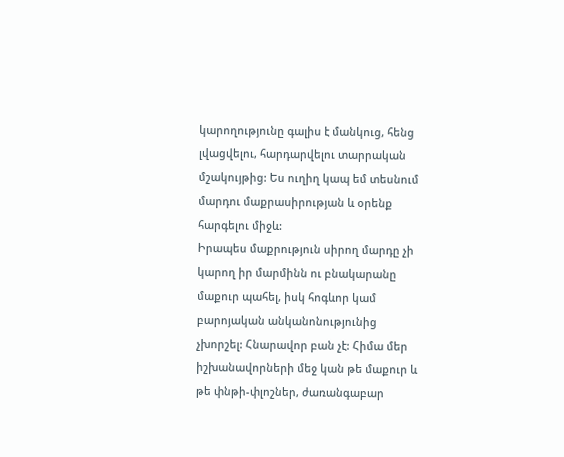կարողությունը գալիս է մանկուց, հենց լվացվելու, հարդարվելու տարրական մշակույթից: Ես ուղիղ կապ եմ տեսնում մարդու մաքրասիրության և օրենք հարգելու միջև:
Իրապես մաքրություն սիրող մարդը չի կարող իր մարմինն ու բնակարանը մաքուր պահել, իսկ հոգևոր կամ բարոյական անկանոնությունից չխորշել: Հնարավոր բան չէ: Հիմա մեր իշխանավորների մեջ կան թե մաքուր և թե փնթի-փլոշներ, ժառանգաբար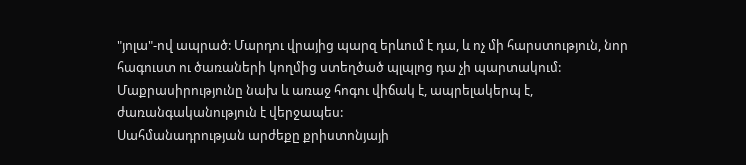"յոլա"-ով ապրած: Մարդու վրայից պարզ երևում է դա, և ոչ մի հարստություն, նոր հագուստ ու ծառաների կողմից ստեղծած պլպլոց դա չի պարտակում: Մաքրասիրությունը նախ և առաջ հոգու վիճակ է, ապրելակերպ է, ժառանգականություն է վերջապես:
Սահմանադրության արժեքը քրիստոնյայի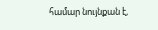համար նույնքան է,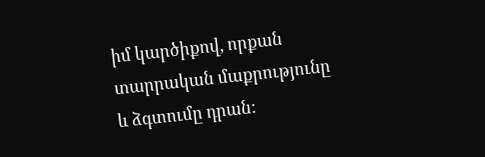իմ կարծիքով, որքան տարրական մաքրությունը և ձգտումը դրան: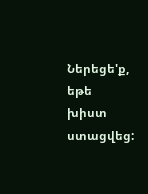Ներեցե'ք, եթե խիստ ստացվեց: